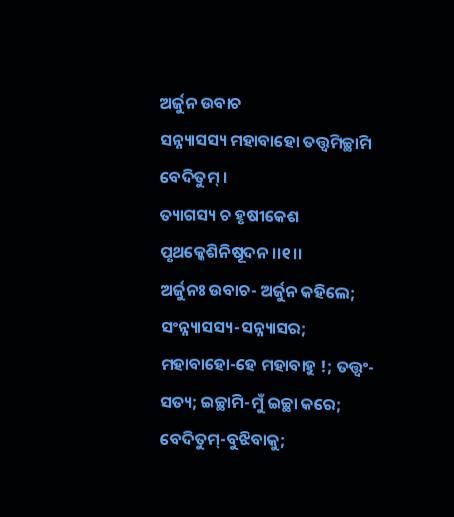ଅର୍ଜୁନ ଉବାଚ
ସନ୍ନ୍ୟାସସ୍ୟ ମହାବାହୋ ତତ୍ତ୍ୱମିଚ୍ଛାମି ବେଦିତୁମ୍ ।
ତ୍ୟାଗସ୍ୟ ଚ ହୃଷୀକେଶ ପୃଥକ୍କେଶିନିଷୂଦନ ।।୧।।
ଅର୍ଜୁନଃ ଉବାଚ- ଅର୍ଜୁନ କହିଲେ; ସଂନ୍ନ୍ୟାସସ୍ୟ-ସନ୍ନ୍ୟାସର; ମହାବାହୋ-ହେ ମହାବାହୁ !; ତତ୍ତ୍ୱଂ-ସତ୍ୟ; ଇଚ୍ଛାମି-ମୁଁ ଇଚ୍ଛା କରେ; ବେଦିତୁମ୍-ବୁଝିବାକୁ;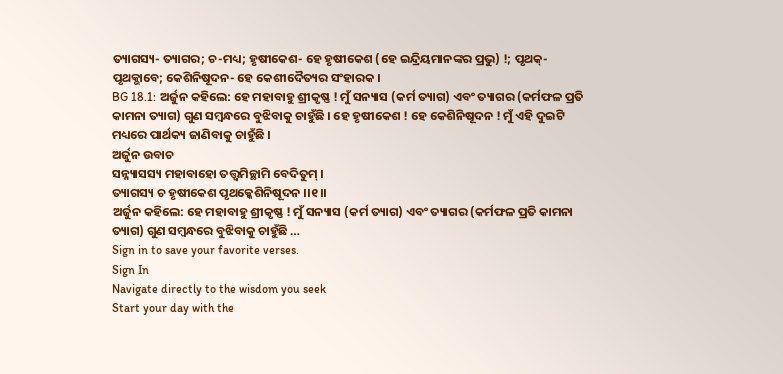ତ୍ୟାଗସ୍ୟ- ତ୍ୟାଗର; ଚ-ମଧ୍ୟ; ହୃଷୀକେଶ- ହେ ହୃଷୀକେଶ (ହେ ଇନ୍ଦ୍ରିୟମାନଙ୍କର ପ୍ରଭୁ) !; ପୃଥକ୍-ପୃଥକ୍ଭାବେ; କେଶିନିଷୂଦନ- ହେ କେଶୀଦୈତ୍ୟର ସଂହାରକ ।
BG 18.1: ଅର୍ଜୁନ କହିଲେ: ହେ ମହାବାହୁ ଶ୍ରୀକୃଷ୍ଣ ! ମୁଁ ସନ୍ୟାସ (କର୍ମ ତ୍ୟାଗ) ଏବଂ ତ୍ୟାଗର (କର୍ମଫଳ ପ୍ରତି କାମନା ତ୍ୟାଗ) ଗୁଣ ସମ୍ବନ୍ଧରେ ବୁଝିବାକୁ ଚାହୁଁଛି । ହେ ହୃଷୀକେଶ ! ହେ କେଶିନିଷୂଦନ ! ମୁଁ ଏହି ଦୁଇଟି ମଧ୍ୟରେ ପାର୍ଥକ୍ୟ ଜାଣିବାକୁ ଚାହୁଁଛି ।
ଅର୍ଜୁନ ଉବାଚ
ସନ୍ନ୍ୟାସସ୍ୟ ମହାବାହୋ ତତ୍ତ୍ୱମିଚ୍ଛାମି ବେଦିତୁମ୍ ।
ତ୍ୟାଗସ୍ୟ ଚ ହୃଷୀକେଶ ପୃଥକ୍କେଶିନିଷୂଦନ ।।୧।।
ଅର୍ଜୁନ କହିଲେ: ହେ ମହାବାହୁ ଶ୍ରୀକୃଷ୍ଣ ! ମୁଁ ସନ୍ୟାସ (କର୍ମ ତ୍ୟାଗ) ଏବଂ ତ୍ୟାଗର (କର୍ମଫଳ ପ୍ରତି କାମନା ତ୍ୟାଗ) ଗୁଣ ସମ୍ବନ୍ଧରେ ବୁଝିବାକୁ ଚାହୁଁଛି …
Sign in to save your favorite verses.
Sign In
Navigate directly to the wisdom you seek
Start your day with the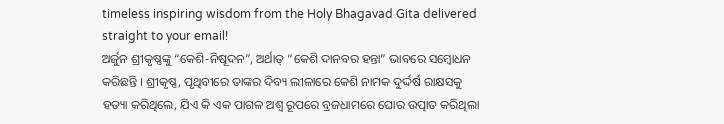timeless inspiring wisdom from the Holy Bhagavad Gita delivered straight to your email!
ଅର୍ଜୁନ ଶ୍ରୀକୃଷ୍ଣଙ୍କୁ “କେଶି-ନିଷୂଦନ”, ଅର୍ଥାତ୍ “କେଶି ଦାନବର ହନ୍ତା” ଭାବରେ ସମ୍ବୋଧନ କରିଛନ୍ତି । ଶ୍ରୀକୃଷ୍ଣ, ପୃଥିବୀରେ ତାଙ୍କର ଦିବ୍ୟ ଲୀଳାରେ କେଶି ନାମକ ଦୁର୍ଦ୍ଦର୍ଷ ରାକ୍ଷସକୁ ହତ୍ୟା କରିଥିଲେ, ଯିଏ କି ଏକ ପାଗଳ ଅଶ୍ୱ ରୂପରେ ବ୍ରଜଧାମରେ ଘୋର ଉତ୍ପାତ କରିଥିଲା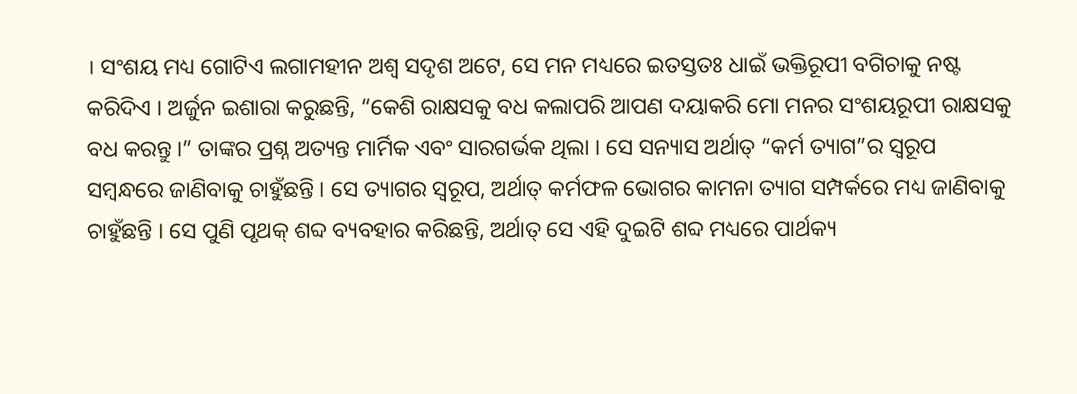। ସଂଶୟ ମଧ୍ୟ ଗୋଟିଏ ଲଗାମହୀନ ଅଶ୍ୱ ସଦୃଶ ଅଟେ, ସେ ମନ ମଧ୍ୟରେ ଇତସ୍ତତଃ ଧାଇଁ ଭକ୍ତିରୂପୀ ବଗିଚାକୁ ନଷ୍ଟ କରିଦିଏ । ଅର୍ଜୁନ ଇଶାରା କରୁଛନ୍ତି, “କେଶି ରାକ୍ଷସକୁ ବଧ କଲାପରି ଆପଣ ଦୟାକରି ମୋ ମନର ସଂଶୟରୂପୀ ରାକ୍ଷସକୁ ବଧ କରନ୍ତୁ ।” ତାଙ୍କର ପ୍ରଶ୍ନ ଅତ୍ୟନ୍ତ ମାର୍ମିକ ଏବଂ ସାରଗର୍ଭକ ଥିଲା । ସେ ସନ୍ୟାସ ଅର୍ଥାତ୍ “କର୍ମ ତ୍ୟାଗ”ର ସ୍ୱରୂପ ସମ୍ବନ୍ଧରେ ଜାଣିବାକୁ ଚାହୁଁଛନ୍ତି । ସେ ତ୍ୟାଗର ସ୍ୱରୂପ, ଅର୍ଥାତ୍ କର୍ମଫଳ ଭୋଗର କାମନା ତ୍ୟାଗ ସମ୍ପର୍କରେ ମଧ୍ୟ ଜାଣିବାକୁ ଚାହୁଁଛନ୍ତି । ସେ ପୁଣି ପୃଥକ୍ ଶବ୍ଦ ବ୍ୟବହାର କରିଛନ୍ତି, ଅର୍ଥାତ୍ ସେ ଏହି ଦୁଇଟି ଶବ୍ଦ ମଧ୍ୟରେ ପାର୍ଥକ୍ୟ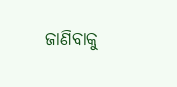ଜାଣିବାକୁ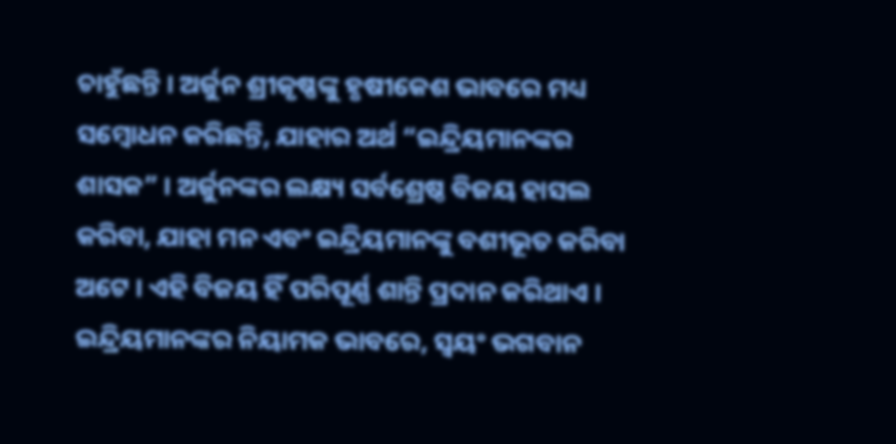ଚାହୁଁଛନ୍ତି । ଅର୍ଜୁନ ଶ୍ରୀକୃଷ୍ଣଙ୍କୁ ହୃଷୀକେଶ ଭାବରେ ମଧ୍ୟ ସମ୍ବୋଧନ କରିଛନ୍ତି, ଯାହାର ଅର୍ଥ “ଇନ୍ଦ୍ରିୟମାନଙ୍କର ଶାସକ” । ଅର୍ଜୁନଙ୍କର ଲକ୍ଷ୍ୟ ସର୍ବଶ୍ରେଷ୍ଠ ବିଜୟ ହାସଲ କରିବା, ଯାହା ମନ ଏବଂ ଇନ୍ଦ୍ରିୟମାନଙ୍କୁ ବଶୀଭୂତ କରିବା ଅଟେ । ଏହି ବିଜୟ ହିଁ ପରିପୂର୍ଣ୍ଣ ଶାନ୍ତି ପ୍ରଦାନ କରିଥାଏ । ଇନ୍ଦ୍ରିୟମାନଙ୍କର ନିୟାମକ ଭାବରେ, ସ୍ୱୟଂ ଭଗବାନ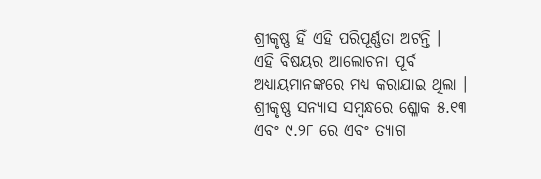ଶ୍ରୀକୃଷ୍ଣ ହିଁ ଏହି ପରିପୂର୍ଣ୍ଣତା ଅଟନ୍ତି ।
ଏହି ବିଷୟର ଆଲୋଚନା ପୂର୍ବ ଅଧ୍ୟାୟମାନଙ୍କରେ ମଧ୍ୟ କରାଯାଇ ଥିଲା । ଶ୍ରୀକୃଷ୍ଣ ସନ୍ୟାସ ସମ୍ବନ୍ଧରେ ଶ୍ଳୋକ ୫.୧୩ ଏବଂ ୯.୨୮ ରେ ଏବଂ ତ୍ୟାଗ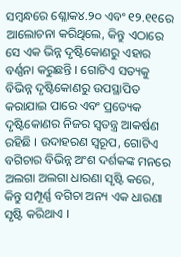ସମ୍ବନ୍ଧରେ ଶ୍ଳୋକ୪.୨୦ ଏବଂ ୧୨.୧୧ରେ ଆଲୋଚନା କରିଥିଲେ, କିନ୍ତୁ ଏଠାରେ ସେ ଏକ ଭିନ୍ନ ଦୃଷ୍ଟିକୋଣରୁ ଏହାର ବର୍ଣ୍ଣନା କରୁଛନ୍ତି । ଗୋଟିଏ ସତ୍ୟକୁ ବିଭିନ୍ନ ଦୃଷ୍ଟିକୋଣରୁ ଉପସ୍ଥାପିତ କରାଯାଇ ପାରେ ଏବଂ ପ୍ରତ୍ୟେକ ଦୃଷ୍ଟିକୋଣର ନିଜର ସ୍ୱତନ୍ତ୍ର ଆକର୍ଷଣ ରହିଛି । ଉଦାହରଣ ସ୍ୱରୂପ, ଗୋଟିଏ ବଗିଚାର ବିଭିନ୍ନ ଅଂଶ ଦର୍ଶକଙ୍କ ମନରେ ଅଲଗା ଅଲଗା ଧାରଣା ସୃଷ୍ଟି କରେ, କିନ୍ତୁ ସମ୍ପୂର୍ଣ୍ଣ ବଗିଚା ଅନ୍ୟ ଏକ ଧାରଣା ସୃଷ୍ଟି କରିଥାଏ ।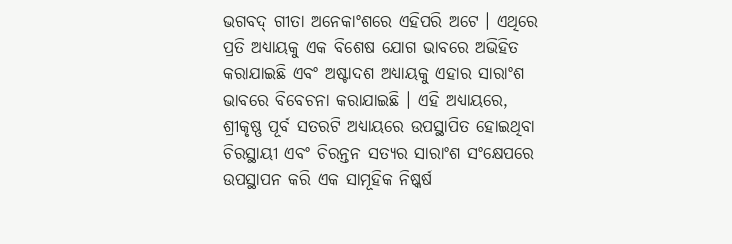ଭଗବଦ୍ ଗୀତା ଅନେକାଂଶରେ ଏହିପରି ଅଟେ । ଏଥିରେ ପ୍ରତି ଅଧ୍ୟାୟକୁ ଏକ ବିଶେଷ ଯୋଗ ଭାବରେ ଅଭିହିତ କରାଯାଇଛି ଏବଂ ଅଷ୍ଟାଦଶ ଅଧ୍ୟାୟକୁ ଏହାର ସାରାଂଶ ଭାବରେ ବିବେଚନା କରାଯାଇଛି । ଏହି ଅଧ୍ୟାୟରେ, ଶ୍ରୀକୃଷ୍ଣ ପୂର୍ବ ସତରଟି ଅଧ୍ୟାୟରେ ଉପସ୍ଥାପିତ ହୋଇଥିବା ଚିରସ୍ଥାୟୀ ଏବଂ ଚିରନ୍ତନ ସତ୍ୟର ସାରାଂଶ ସଂକ୍ଷେପରେ ଉପସ୍ଥାପନ କରି ଏକ ସାମୂହିକ ନିଷ୍କର୍ଷ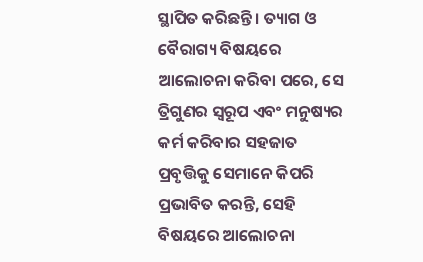ସ୍ଥାପିତ କରିଛନ୍ତି । ତ୍ୟାଗ ଓ ବୈରାଗ୍ୟ ବିଷୟରେ ଆଲୋଚନା କରିବା ପରେ, ସେ ତ୍ରିଗୁଣର ସ୍ୱରୂପ ଏବଂ ମନୁଷ୍ୟର କର୍ମ କରିବାର ସହଜାତ ପ୍ରବୃତ୍ତିକୁ ସେମାନେ କିପରି ପ୍ରଭାବିତ କରନ୍ତି, ସେହି ବିଷୟରେ ଆଲୋଚନା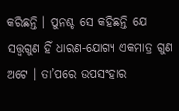କରିଛନ୍ତି । ପୁନଶ୍ଚ ସେ କହିଛନ୍ତି ଯେ ସତ୍ତ୍ୱଗୁଣ ହିଁ ଧାରଣ-ଯୋଗ୍ୟ ଏକମାତ୍ର ଗୁଣ ଅଟେ । ତା’ପରେ ଉପସଂହାର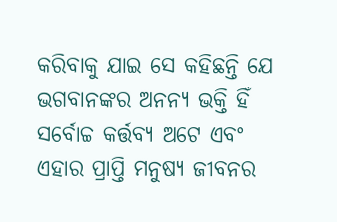କରିବାକୁ ଯାଇ ସେ କହିଛନ୍ତି ଯେ ଭଗବାନଙ୍କର ଅନନ୍ୟ ଭକ୍ତି ହିଁ ସର୍ବୋଚ୍ଚ କର୍ତ୍ତବ୍ୟ ଅଟେ ଏବଂ ଏହାର ପ୍ରାପ୍ତି ମନୁଷ୍ୟ ଜୀବନର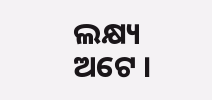ଲକ୍ଷ୍ୟ ଅଟେ ।